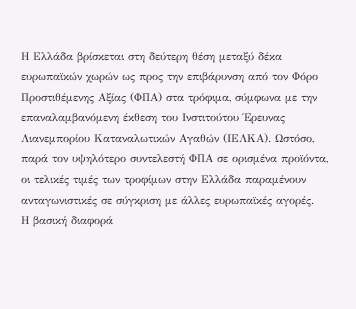Η Ελλάδα βρίσκεται στη δεύτερη θέση μεταξύ δέκα ευρωπαϊκών χωρών ως προς την επιβάρυνση από τον Φόρο Προστιθέμενης Αξίας (ΦΠΑ) στα τρόφιμα, σύμφωνα με την επαναλαμβανόμενη έκθεση του Ινστιτούτου Έρευνας Λιανεμπορίου Καταναλωτικών Αγαθών (ΙΕΛΚΑ). Ωστόσο, παρά τον υψηλότερο συντελεστή ΦΠΑ σε ορισμένα προϊόντα, οι τελικές τιμές των τροφίμων στην Ελλάδα παραμένουν ανταγωνιστικές σε σύγκριση με άλλες ευρωπαϊκές αγορές.
Η βασική διαφορά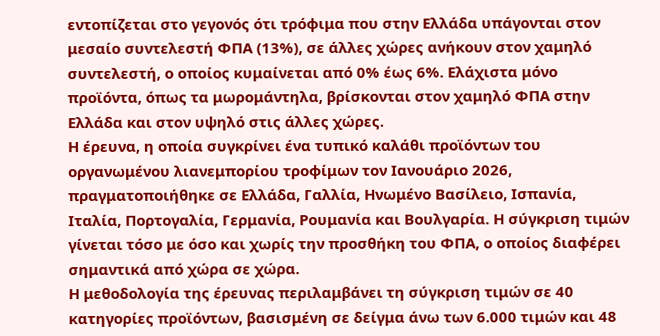εντοπίζεται στο γεγονός ότι τρόφιμα που στην Ελλάδα υπάγονται στον μεσαίο συντελεστή ΦΠΑ (13%), σε άλλες χώρες ανήκουν στον χαμηλό συντελεστή, ο οποίος κυμαίνεται από 0% έως 6%. Ελάχιστα μόνο προϊόντα, όπως τα μωρομάντηλα, βρίσκονται στον χαμηλό ΦΠΑ στην Ελλάδα και στον υψηλό στις άλλες χώρες.
Η έρευνα, η οποία συγκρίνει ένα τυπικό καλάθι προϊόντων του οργανωμένου λιανεμπορίου τροφίμων τον Ιανουάριο 2026, πραγματοποιήθηκε σε Ελλάδα, Γαλλία, Ηνωμένο Βασίλειο, Ισπανία, Ιταλία, Πορτογαλία, Γερμανία, Ρουμανία και Βουλγαρία. Η σύγκριση τιμών γίνεται τόσο με όσο και χωρίς την προσθήκη του ΦΠΑ, ο οποίος διαφέρει σημαντικά από χώρα σε χώρα.
Η μεθοδολογία της έρευνας περιλαμβάνει τη σύγκριση τιμών σε 40 κατηγορίες προϊόντων, βασισμένη σε δείγμα άνω των 6.000 τιμών και 48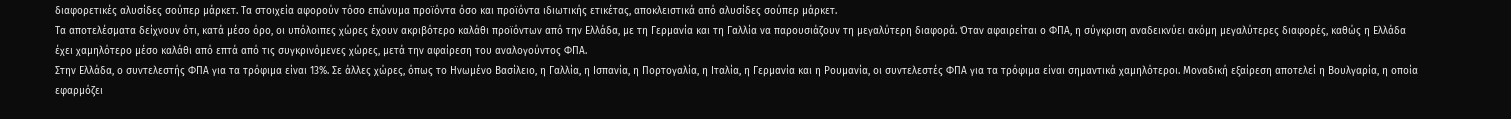διαφορετικές αλυσίδες σούπερ μάρκετ. Τα στοιχεία αφορούν τόσο επώνυμα προϊόντα όσο και προϊόντα ιδιωτικής ετικέτας, αποκλειστικά από αλυσίδες σούπερ μάρκετ.
Τα αποτελέσματα δείχνουν ότι, κατά μέσο όρο, οι υπόλοιπες χώρες έχουν ακριβότερο καλάθι προϊόντων από την Ελλάδα, με τη Γερμανία και τη Γαλλία να παρουσιάζουν τη μεγαλύτερη διαφορά. Όταν αφαιρείται ο ΦΠΑ, η σύγκριση αναδεικνύει ακόμη μεγαλύτερες διαφορές, καθώς η Ελλάδα έχει χαμηλότερο μέσο καλάθι από επτά από τις συγκρινόμενες χώρες, μετά την αφαίρεση του αναλογούντος ΦΠΑ.
Στην Ελλάδα, ο συντελεστής ΦΠΑ για τα τρόφιμα είναι 13%. Σε άλλες χώρες, όπως το Ηνωμένο Βασίλειο, η Γαλλία, η Ισπανία, η Πορτογαλία, η Ιταλία, η Γερμανία και η Ρουμανία, οι συντελεστές ΦΠΑ για τα τρόφιμα είναι σημαντικά χαμηλότεροι. Μοναδική εξαίρεση αποτελεί η Βουλγαρία, η οποία εφαρμόζει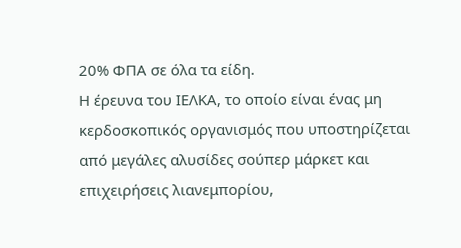20% ΦΠΑ σε όλα τα είδη.
Η έρευνα του ΙΕΛΚΑ, το οποίο είναι ένας μη κερδοσκοπικός οργανισμός που υποστηρίζεται από μεγάλες αλυσίδες σούπερ μάρκετ και επιχειρήσεις λιανεμπορίου,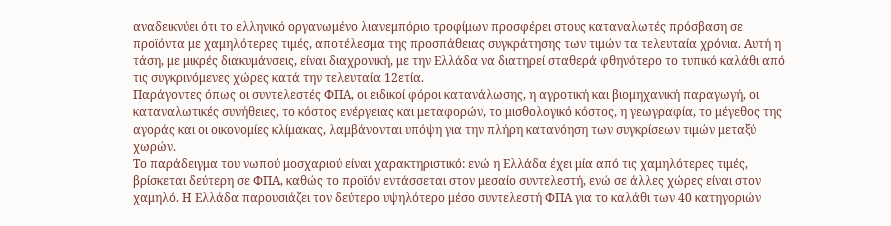αναδεικνύει ότι το ελληνικό οργανωμένο λιανεμπόριο τροφίμων προσφέρει στους καταναλωτές πρόσβαση σε προϊόντα με χαμηλότερες τιμές, αποτέλεσμα της προσπάθειας συγκράτησης των τιμών τα τελευταία χρόνια. Αυτή η τάση, με μικρές διακυμάνσεις, είναι διαχρονική, με την Ελλάδα να διατηρεί σταθερά φθηνότερο το τυπικό καλάθι από τις συγκρινόμενες χώρες κατά την τελευταία 12ετία.
Παράγοντες όπως οι συντελεστές ΦΠΑ, οι ειδικοί φόροι κατανάλωσης, η αγροτική και βιομηχανική παραγωγή, οι καταναλωτικές συνήθειες, το κόστος ενέργειας και μεταφορών, το μισθολογικό κόστος, η γεωγραφία, το μέγεθος της αγοράς και οι οικονομίες κλίμακας, λαμβάνονται υπόψη για την πλήρη κατανόηση των συγκρίσεων τιμών μεταξύ χωρών.
Το παράδειγμα του νωπού μοσχαριού είναι χαρακτηριστικό: ενώ η Ελλάδα έχει μία από τις χαμηλότερες τιμές, βρίσκεται δεύτερη σε ΦΠΑ, καθώς το προϊόν εντάσσεται στον μεσαίο συντελεστή, ενώ σε άλλες χώρες είναι στον χαμηλό. Η Ελλάδα παρουσιάζει τον δεύτερο υψηλότερο μέσο συντελεστή ΦΠΑ για το καλάθι των 40 κατηγοριών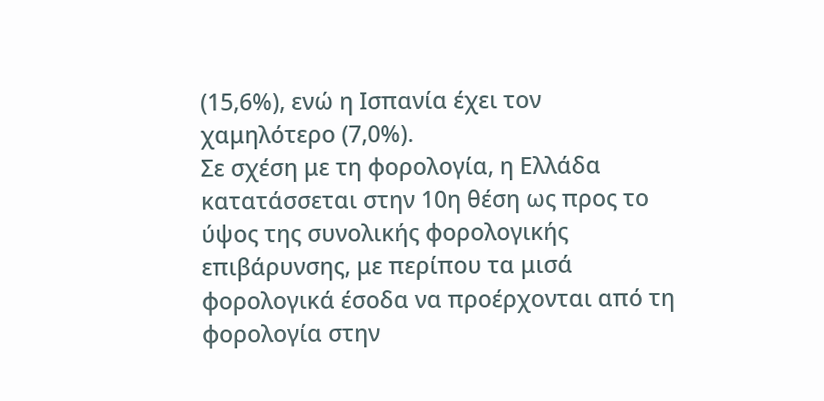(15,6%), ενώ η Ισπανία έχει τον χαμηλότερο (7,0%).
Σε σχέση με τη φορολογία, η Ελλάδα κατατάσσεται στην 10η θέση ως προς το ύψος της συνολικής φορολογικής επιβάρυνσης, με περίπου τα μισά φορολογικά έσοδα να προέρχονται από τη φορολογία στην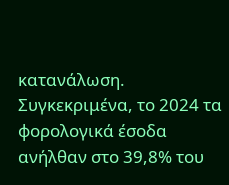κατανάλωση. Συγκεκριμένα, το 2024 τα φορολογικά έσοδα ανήλθαν στο 39,8% του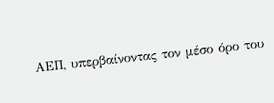ΑΕΠ, υπερβαίνοντας τον μέσο όρο του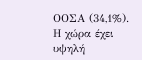ΟΟΣΑ (34,1%). Η χώρα έχει υψηλή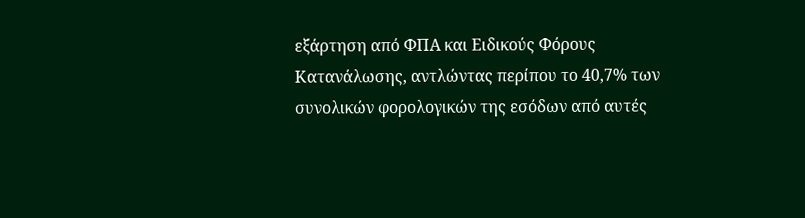εξάρτηση από ΦΠΑ και Ειδικούς Φόρους Κατανάλωσης, αντλώντας περίπου το 40,7% των συνολικών φορολογικών της εσόδων από αυτές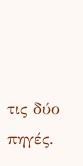τις δύο πηγές.